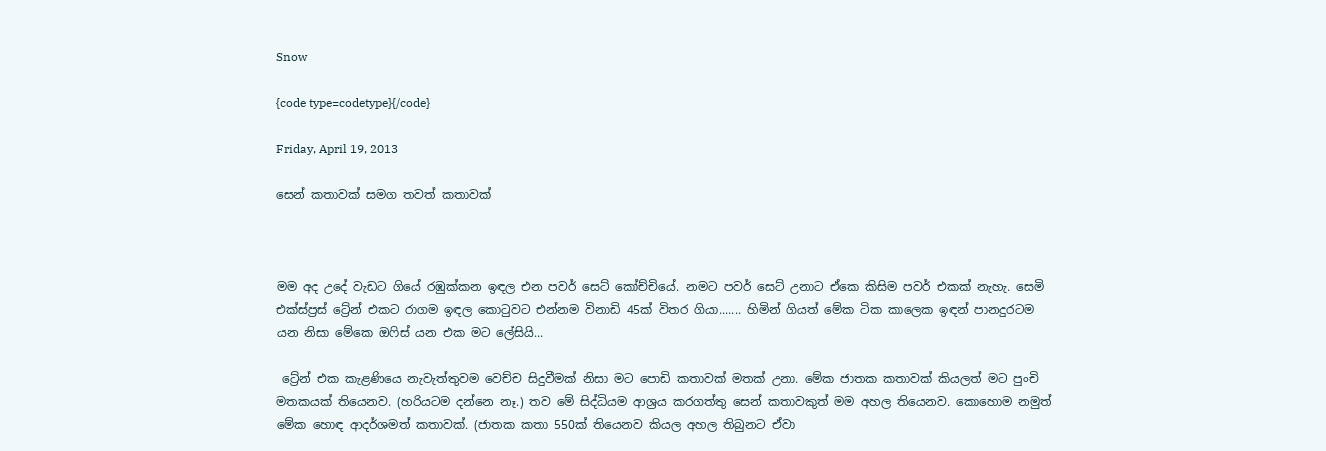Snow

{code type=codetype}{/code}

Friday, April 19, 2013

සෙන් කතාවක් සමග තවත් කතාවක්



මම අද උදේ වැඩට ගියේ රඹුක්කන ඉඳල එන පවර් සෙට් කෝච්චියේ. නමට පවර් සෙට් උනාට ඒකෙ කිසිම පවර් එකක් නැහැ. සෙමි එක්ස්ප්‍රස් ට්‍රේන් එකට රාගම ඉඳල කොටුවට එන්නම විනාඩි 45ක් විතර ගියා....... හිමින් ගියත් මේක ටික කාලෙක ඉඳන් පානදුරටම යන නිසා මේකෙ ඔ‍ෆිස් යන එක මට ලේසියි...

 ට්‍රේන් එක කැළණියෙ නැවැත්තුවම වෙච්ච සිදුවීමක් නිසා මට පොඩි කතාවක් මතක් උනා. මේක ජාතක කතාවක් කියලත් මට පුංචි මතකයක් තියෙනව. (හරියටම දන්නෙ නෑ.) තව මේ සිද්ධියම ආශ්‍රය කරගත්තු සෙන් කතාවකුත් මම අහල තියෙනව. කොහොම නමුත් මේක හොඳ ආදර්ශමත් කතාවක්. (ජාතක කතා 550ක් තියෙනව කියල අහල තිබුනට ඒවා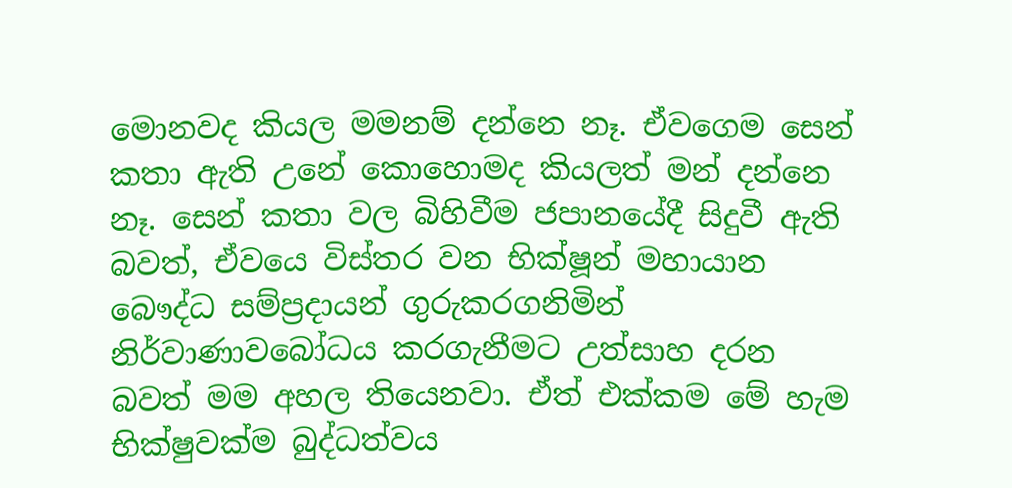මොනවද කියල මමනම් දන්නෙ නෑ. ඒවගෙම සෙන් කතා ඇති උනේ කොහොමද කියලත් මන් දන්නෙ නෑ. සෙන් කතා වල බිහිවීම ජපානයේදී සිදුවී ඇති බවත්, ඒවයෙ විස්තර වන භික්ෂූන් මහායාන බෞද්ධ සම්ප්‍රදායන් ගුරුකරගනිමින් නිර්වාණාවබෝධය කරගැනීමට උත්සාහ දරන බවත් මම අහල තියෙනවා. ඒත් එක්කම මේ හැම භික්ෂුවක්ම බුද්ධත්වය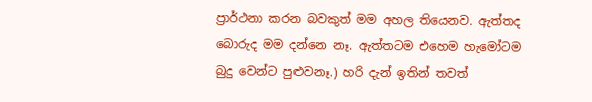ප්‍රාර්ථනා කරන බවකුත් මම අහල තියෙනව. ඇත්තද බොරුද මම දන්නෙ නෑ. ඇත්තටම එහෙම හැමෝටම බුදු වෙන්ට පුළුවනෑ.) හරි දැන් ඉතින් තවත්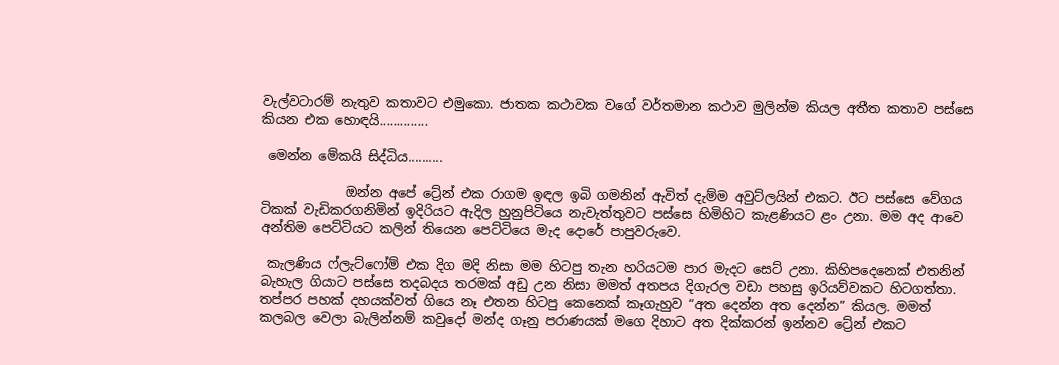වැල්වටාරම් නැතුව කතාවට එමුකො. ජාතක කථාවක වගේ වර්තමාන කථාව මුලින්ම කියල අතීත කතාව පස්සෙ කියන එක හොඳයි..............

 මෙන්න මේකයි සිද්ධිය..........

             ඔන්න අපේ ට්‍රේන් එක රාගම ඉඳල ඉබි ගමනින් ඇවිත් දැම්ම අවුට්ලයින් එකට. ඊට පස්සෙ වේගය ටිකක් වැඩිකරගනිමින් ඉදිරියට ඇදිල හුනුපිටියෙ නැවැත්තුවට පස්සෙ හිමිහිට කැළණියට ළං උනා. මම අද ආවෙ අන්තිම පෙට්ටියට කලින් තියෙන පෙට්ටියෙ මැද දොරේ පාපුවරුවෙ.

 කැලණිය ෆ්ලැට්ෆෝම් එක දිග මදි නිසා මම හිටපු තැන හරියටම පාර මැදට සෙට් උනා. කිහිපදෙනෙක් එතනින් බැහැල ගියාට පස්සෙ තදබදය තරමක් අඩු උන නිසා මමත් අතපය දිගැරල වඩා පහසු ඉරියව්වකට හිටගත්තා. තප්පර පහක් දහයක්වත් ගියෙ නෑ එතන හිටපු කෙනෙක් කෑගැහුව “අත දෙන්න අත දෙන්න” කියල. මමත් කලබල වෙලා බැලින්නම් කවුදෝ මන්ද ගෑනු පරාණයක් මගෙ දිහාට අත දික්කරන් ඉන්නව ට්‍රේන් එකට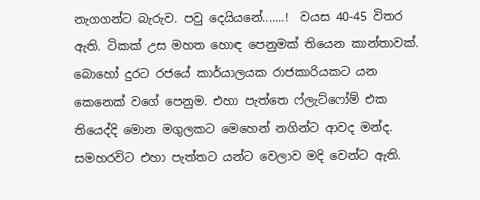නැගගන්ට බැරුව. පවු දෙයියනේ.......!  වයස 40-45 විතර ඇති. ටිකක් උස මහත හොඳ පෙනුමක් තියෙන කාන්තාවක්. බොහෝ දුරට රජයේ කාර්යාලයක රාජකාරියකට යන කෙනෙක් වගේ පෙනුම. එහා පැත්තෙ ෆ්ලැට්ෆෝම් එක තියෙද්දි මොන මගුලකට මෙහෙන් නගින්ට ආවද මන්ද. සමහරවිට එහා පැත්තට යන්ට වෙලාව මදි වෙන්ට ඇති.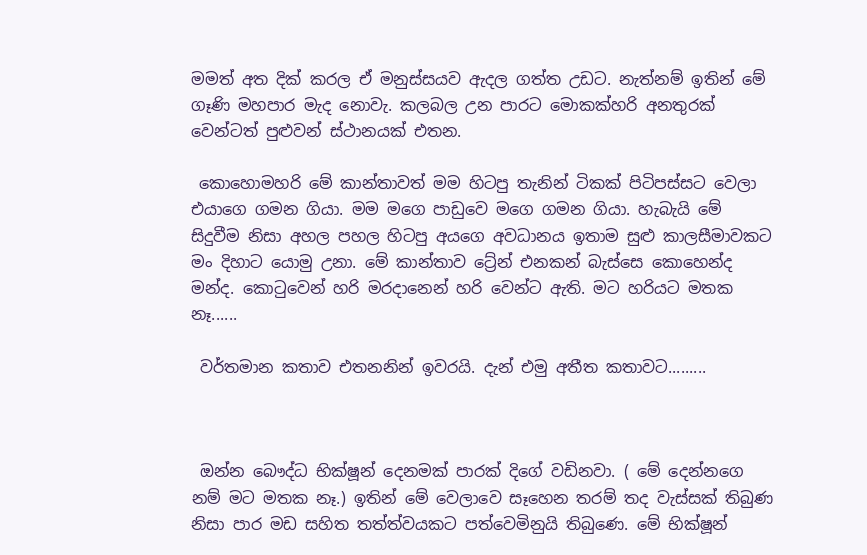මමත් අත දික් කරල ඒ මනුස්සයව ඇදල ගත්ත උඩට. නැත්නම් ඉතින් මේ ගෑණි මහපාර මැද නොවැ. කලබල උන පාරට මොකක්හරි අනතුරක් වෙන්ටත් පුළුවන් ස්ථානයක් එතන.

 කොහොමහරි මේ කාන්තාවත් මම හිටපු තැනින් ටිකක් පිටිපස්සට වෙලා එයාගෙ ගමන ගියා. මම මගෙ පාඩුවෙ මගෙ ගමන ගියා. හැබැයි මේ සිදුවීම නිසා අහල පහල හිටපු අයගෙ අවධානය ඉතාම සුළු කාලසීමාවකට මං දිහාට යොමු උනා. මේ කාන්තාව ට්‍රේන් එනකන් බැස්සෙ කොහෙන්ද මන්ද. කොටුවෙන් හරි මරදානෙන් හරි වෙන්‍ට ඇති. මට හරියට මතක නෑ......

 වර්තමාන කතාව එතනනින් ඉවරයි. දැන් එමු අතීත කතාවට.........



 ඔන්න බෞද්ධ භික්ෂූන් දෙනමක් පාරක් දිගේ වඩිනවා. ( මේ දෙන්නගෙ නම් මට මතක නෑ.) ඉතින් මේ වෙලාවෙ සෑහෙන තරම් තද වැස්සක් තිබුණ නිසා පාර මඩ සහිත තත්ත්වයකට පත්වෙමිනුයි තිබුණෙ. මේ භික්ෂූන්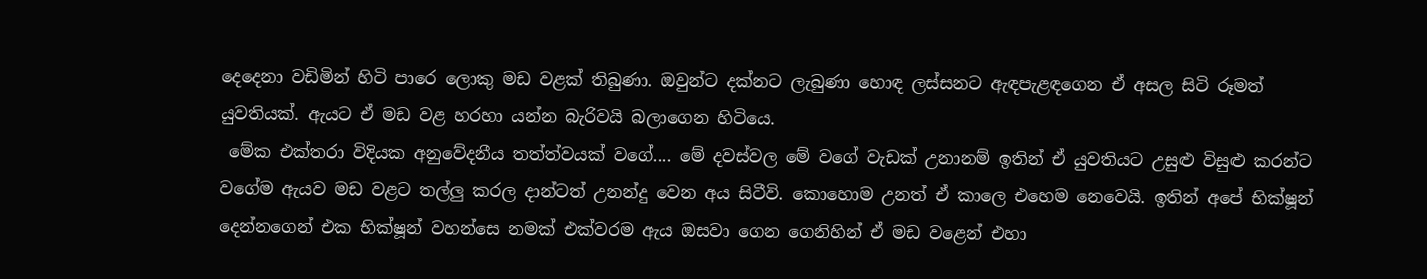දෙදෙනා වඩිමින් හිටි පාරෙ ලොකු මඩ වළක් තිබුණා. ඔවුන්ට දක්නට ලැබුණා හොඳ ලස්සනට ඇඳපැළඳගෙන ඒ අසල සිටි රූමත් යුවතියක්. ඇයට ඒ මඩ වළ හරහා යන්න බැරිවයි බලාගෙන හිටියෙ.
 මේක එක්තරා විදියක අනුවේදනීය තත්ත්වයක් වගේ.... මේ දවස්වල මේ වගේ වැඩක් උනානම් ඉතින් ඒ යුවතියට උසුළු විසුළු කරන්ට වගේම ඇයව මඩ වළට තල්ලු කරල දාන්ටත් උනන්දු වෙන අය සිටීවි. කොහොම උනත් ඒ කාලෙ එහෙම නෙවෙයි. ඉතින් අපේ භික්ෂූන් දෙන්නගෙන් එක භික්ෂූන් වහන්සෙ නමක් එක්වරම ඇය ඔසවා ගෙන ගෙනිහින් ඒ මඩ වළෙන් එහා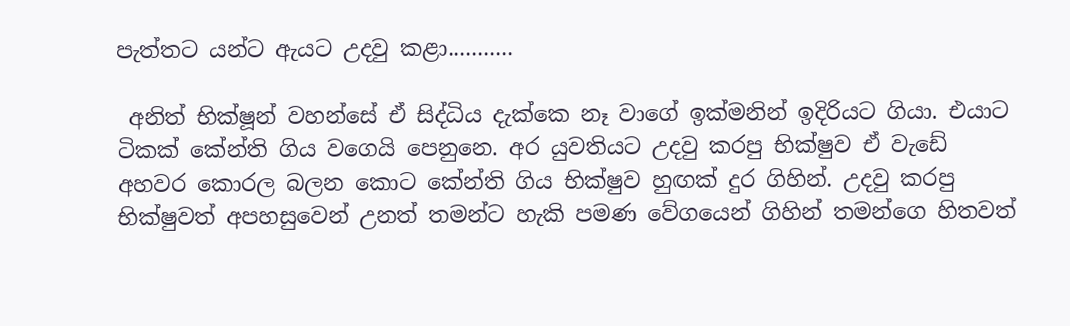පැත්තට යන්ට ඇයට උදවු කළා...........

 අනිත් භික්ෂූන් වහන්සේ ඒ සිද්ධිය දැක්කෙ නෑ වාගේ ඉක්මනින් ඉදිරියට ගියා. එයාට ටිකක් කේන්ති ගිය වගෙයි පෙනුනෙ. අර යුවතියට උදවු කරපු භික්ෂුව ඒ වැඩේ අහවර කොරල බලන කොට කේන්ති ගිය භික්ෂුව හුඟක් දුර ගිහින්. උදවු කරපු භික්ෂුවත් අපහසුවෙන් උනත් තමන්ට හැකි පමණ වේගයෙන් ගිහින් තමන්ගෙ හිතවත්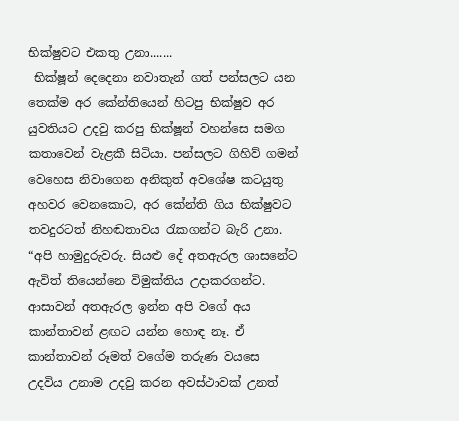භික්ෂුවට එකතු උනා.......
 භික්ෂූන් දෙදෙනා නවාතැන් ගත් පන්සලට යන තෙක්ම අර කේන්තියෙන් හිටපු භික්ෂුව අර යුවතියට උදවු කරපු භික්ෂූන් වහන්සෙ සමග කතාවෙන් වැළකී සිටියා. පන්සලට ගිහිව් ගමන් වෙහෙස නිවාගෙන අනිකුත් අවශේෂ කටයුතු අහවර වෙනකොට, අර කේන්ති ගිය භික්ෂුවට තවදුරටත් නිහඬතාවය රැකගන්ට බැරි උනා. “අපි හාමුදුරුවරු. සියළු දේ අතඇරල ශාසනේට ඇවිත් තියෙන්නෙ විමුක්තිය උදාකරගන්ට. ආසාවන් අතඇරල ඉන්න අපි ‍වගේ අය කාන්තාවන් ළඟට යන්න හොඳ නෑ. ඒ කාන්තාවන් රූමත් වගේම තරුණ වයසෙ උදවිය උනාම උදවු කරන අවස්ථාවක් උනත්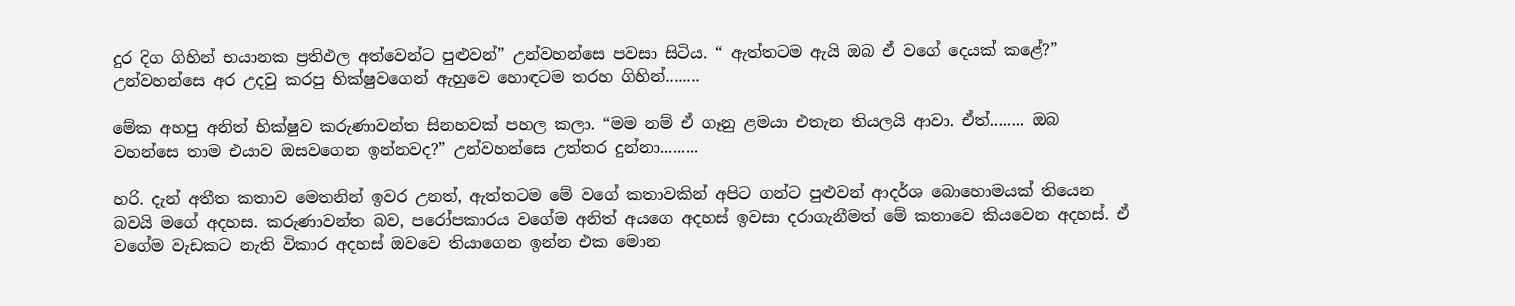දුර දිග ගිහින් භයානක ප්‍රතිඵල අත්වෙන්ට පුළුවන්” උන්වහන්සෙ පවසා සිටිය. “ ඇත්තටම ඇයි ඔබ ඒ වගේ දෙයක් කළේ?” උන්වහන්සෙ අර උදවු කරපු භික්ෂුවගෙන් ඇහුවෙ හොඳටම තරහ ගිහින්........

මේක අහපු අනිත් භික්ෂුව කරුණාවන්ත සිනහවක් පහල කලා. “මම නම් ඒ ගෑනු ළමයා එතැන තියලයි ආවා. ඒත්........ ඔබ වහන්සෙ තාම එයාව ඔසවගෙන ඉන්නවද?” උන්වහන්සෙ උත්තර දුන්නා.........

හරි. දැන් අතීත කතාව මෙතනින් ඉවර උනත්, ඇත්තටම මේ වගේ කතාවකින් අපිට ගන්ට පුළුවන් ආදර්ශ බොහොමයක් තියෙන බවයි මගේ අදහස. කරුණාවන්ත බව, පරෝපකාරය වගේම අනිත් අයගෙ අදහස් ඉවසා දරාගැනීමත් මේ කතාවෙ කියවෙන අදහස්. ඒ වගේම වැඩකට නැති විකාර අදහස් ඔවවෙ තියාගෙන ඉන්න එක මොන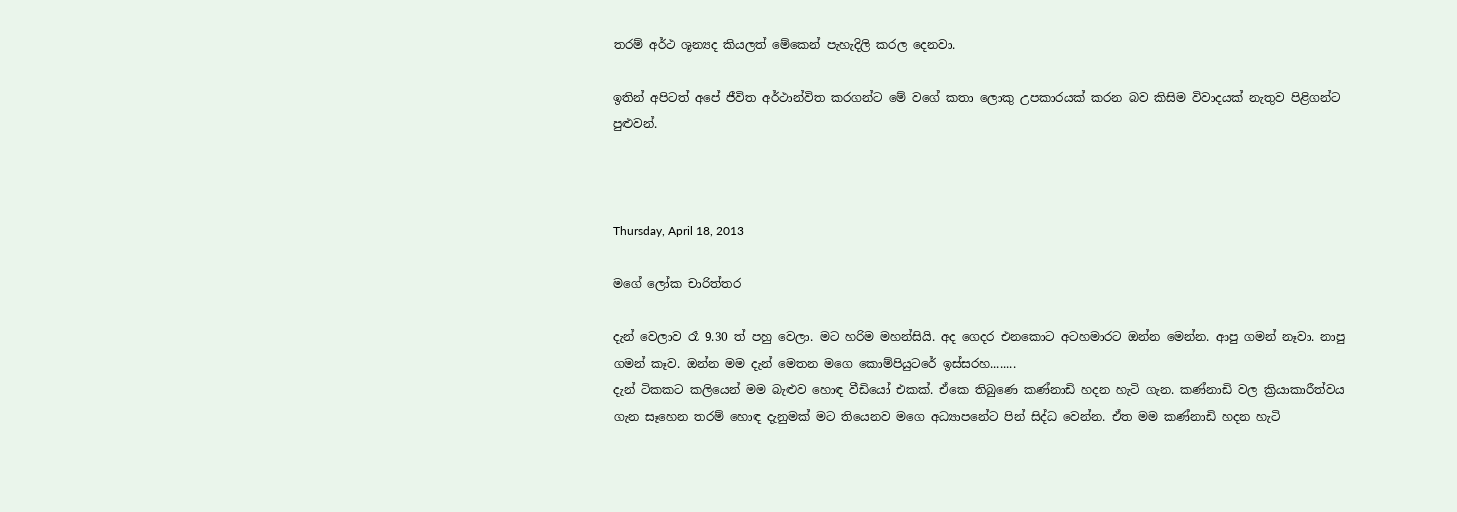තරම් අර්ථ ශූන්‍යද කියලත් මේකෙන් පැහැදිලි කරල දෙනවා.

ඉතින් අපිටත් අපේ ජීවිත අර්ථාන්විත කරගන්ට මේ වගේ කතා ලොකු උපකාරයක් කරන බව කිසිම විවාදයක් නැතුව පිළිගන්ට පුළුවන්.



Thursday, April 18, 2013

මගේ ලෝක චාරිත්තර

දැන් වෙලාව රෑ 9.30 ත් පහු වෙලා. මට හරිම මහන්සියි. අද ගෙදර එනකොට අටහමාරට ඔන්න මෙන්න. ආපු ගමන් නෑවා. නාපු ගමන් කෑව. ඔන්න මම දැන් මෙතන මගෙ කොම්පියුටරේ ඉස්සරහ........
දැන් ටිකකට කලියෙන් මම බැළුව හොඳ වීඩියෝ එකක්. ඒකෙ තිබුණෙ කණ්නාඩි හදන හැටි ගැන. කණ්නාඩි වල ක්‍රියාකාරීත්වය ගැන සෑහෙන තරම් හොඳ දැනුමක් මට තියෙනව මගෙ අධ්‍යාපනේට පින් සිද්ධ වෙන්න. ඒත මම ‍කණ්නාඩි හදන හැටි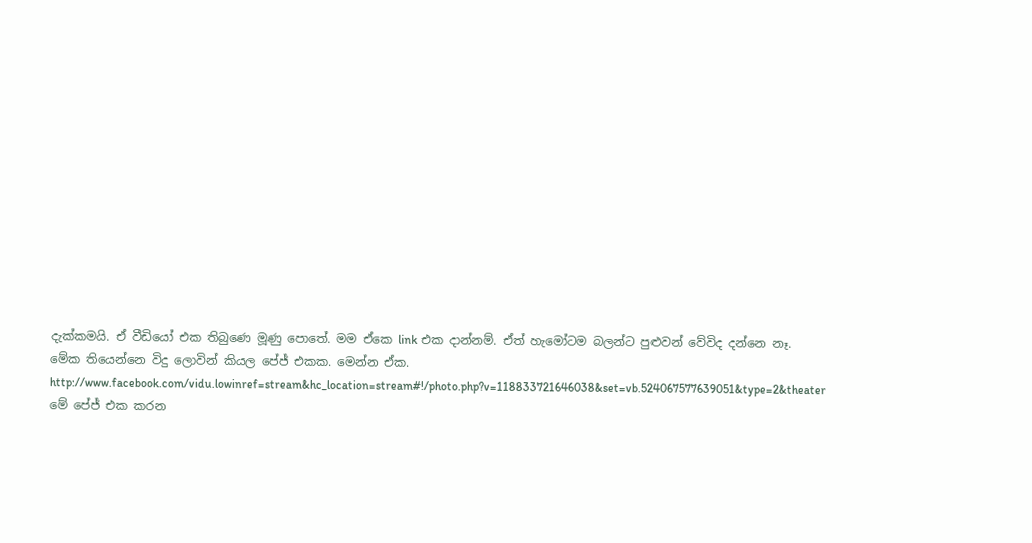දැක්කමයි. ඒ වීඩියෝ එක තිබුණෙ මූණු පොතේ. මම ඒකෙ link එක දාන්නම්. ඒත් හැමෝටම බලන්ට පුළුවන් වේවිද දන්නෙ නෑ. මේක තියෙන්නෙ විදු ලොවින් කියල පේජ් එකක. මෙන්න ඒක. http://www.facebook.com/vidu.lowinref=stream&hc_location=stream#!/photo.php?v=118833721646038&set=vb.524067577639051&type=2&theater
මේ පේජ් එක කරන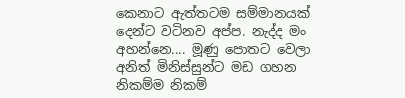කෙනාට ඇත්තටම සම්මානයක් දෙන්ට වටිනව අප්ප. නැද්ද මං අහන්නෙ.... මූණු පොතට වෙලා අනිත් මිනිස්සුන්ට මඩ ගහන නිකම්ම නිකම්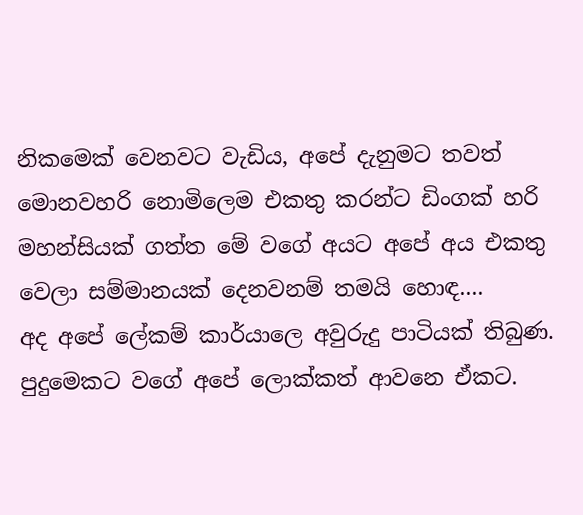නිකමෙක් වෙනවට වැඩිය, අපේ දැනුමට තවත් මොනවහරි නොමිලෙම එකතු කරන්ට ඩිංගක් හරි මහන්සියක් ගත්ත මේ වගේ අයට අපේ අය එකතු වෙලා සම්මානයක් දෙනවනම් තමයි හොඳ....
අද අපේ ලේකම් කාර්යාලෙ අවුරුදු පාටියක් තිබුණ. පුදුමෙකට වගේ අපේ ලොක්කත් ආවනෙ ඒකට.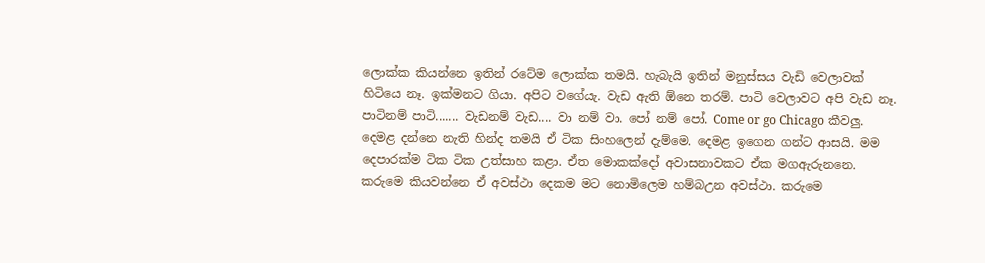ලොක්ක කියන්නෙ ඉතින් රටේම ලොක්ක තමයි. හැබැයි ඉතින් මනුස්සය වැඩි වෙලාවක් හිටියෙ නෑ. ඉක්මනට ගියා. අපිට වගේයැ. වැඩ ඇති ඕනෙ තරම්. පාටි වෙලාවට අපි වැඩ නෑ. පාටිනම් පාටි....... වැඩනම් වැඩ.... වා නම් වා. පෝ නම් පෝ. Come or go Chicago කීවලු. දෙමළ දන්නෙ නැති හින්ද තමයි ඒ ටික සිංහලෙන් දැම්මෙ. දෙමළ ඉගෙන ගන්ට ආසයි. මම දෙපාරක්ම ටික ටික උත්සාහ කළා. ඒත මොකක්දෝ අවාසනාවකට ඒක මගඇරුනනෙ. කරුමෙ කියවන්නෙ ඒ අවස්ථා දෙකම මට නොමිලෙම හම්බඋන අවස්ථා. කරුමෙ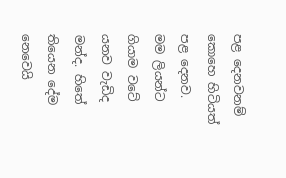පළ දෙනවනම් කොහෙ හිටියත් පළ දෙනව.
මම ලියන්ට ගියාම වටේ යනව වැඩිද මන්ද. හිතේ තියෙන දේම නෙවෙයි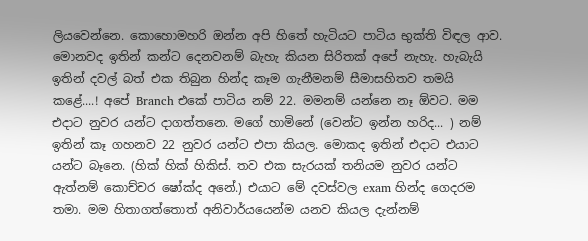ලියවෙන්නෙ. කොහොමහරි ඔන්න අපි හිතේ හැටියට පාටිය භුක්ති විඳල ආව. මොනවද ඉතින් කන්ට දෙනවනම් බැහැ කියන සිරිතක් අපේ නැහැ. හැබැයි ඉතින් දවල් බත් එක තිබුන හින්ද කෑම ගැනීමනම් සීමාසහිතව තමයි කළේ....! අපේ Branch එකේ පාටිය නම් 22. මමනම් යන්නෙ නෑ ඕවට. මම එදාට නුවර යන්ට දාගත්තනෙ. මගේ හාමිනේ (වෙන්ට ඉන්න හරිද... ) නම් ඉතින් කෑ ගහනව 22 නුවර යන්ට එපා කියල. මොකද ඉතින් එදාට එයාට යන්ට බෑනෙ. (හික් හික් හිකිස්. තව එක සැරයක් තනියම නුවර යන්ට ඇත්නම් කොච්චර ෂෝක්ද අනේ.) එයාට මේ දවස්වල exam හින්ද ගෙදරම තමා. මම හිතාගත්තොත් අනිවාර්යයෙන්ම යනව කියල දැන්නම්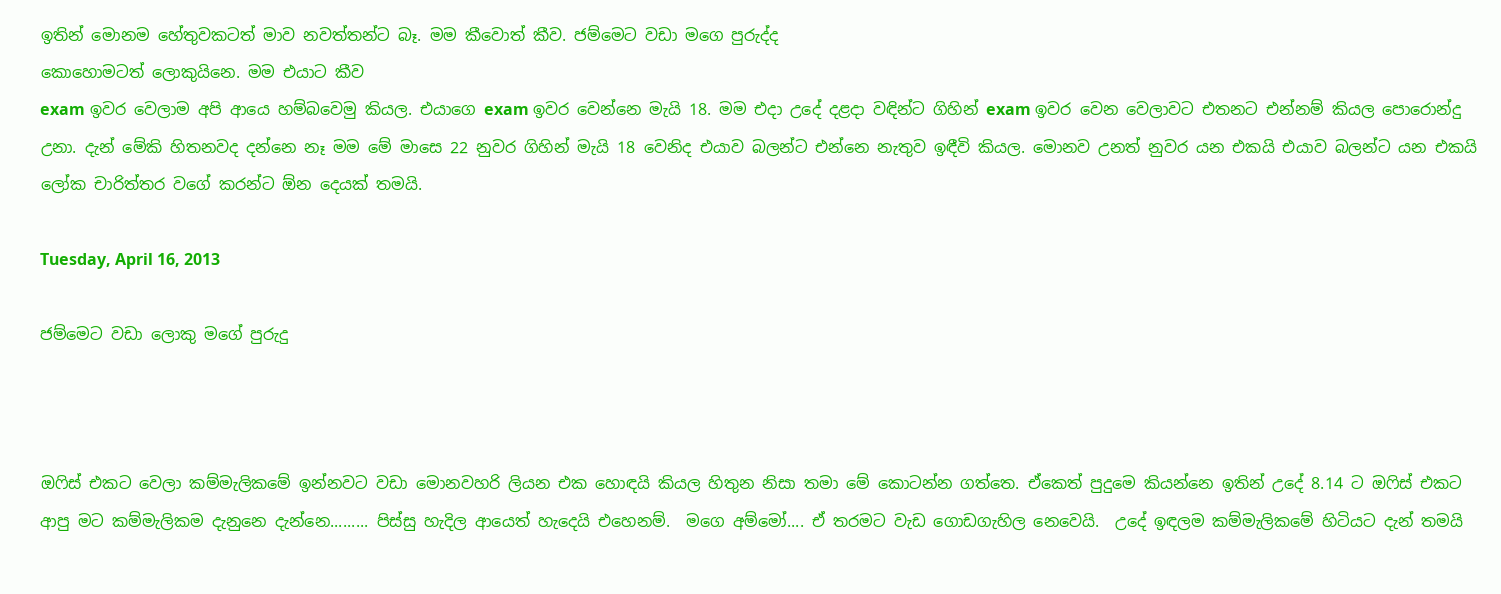ඉතින් මොනම හේතුවකටත් මාව නවත්තන්ට බෑ. මම කීවොත් කීව. ජම්මෙට වඩා මගෙ පුරුද්ද
කොහොමටත් ලොකුයිනෙ. මම එයාට කීව
exam ඉවර වෙලාම අපි ආයෙ හම්බවෙමු කියල. එයාගෙ exam ඉවර වෙන්නෙ මැයි 18. මම එදා උදේ දළදා වඳින්ට ගිහින් exam ඉවර වෙන වෙලාවට එතනට එන්නම් කියල පොරොන්දු උනා. දැන් මේකි හිතනවද දන්නෙ නෑ මම මේ මාසෙ 22 නුවර ගිහින් මැයි 18 වෙනිද එයාව බලන්ට එන්නෙ නැතුව ඉඳීවි කියල. මොනව උනත් නුවර යන එකයි එයාව බලන්ට යන එකයි ලෝක චාරිත්තර වගේ කරන්ට ඕන දෙයක් තමයි.

Tuesday, April 16, 2013

ජම්මෙට වඩා ලොකු මගේ පුරුදු



ඔෆිස් එකට වෙලා කම්මැලිකමේ ඉන්නවට වඩා මොනවහරි ලියන එක හොඳයි කියල හිතුන නිසා තමා මේ කොටන්න ගත්තෙ. ඒකෙත් පුදුමෙ කියන්නෙ ඉතින් උදේ 8.14 ට ඔෆිස් එකට ආපු මට කම්මැලිකම දැනුනෙ දැන්නෙ......... පිස්සු හැදිල ආයෙත් හැදෙයි එහෙනම්.  මගෙ අම්මෝ.... ඒ තරමට වැඩ ගොඩගැහිල නෙවෙයි.  උදේ ඉඳලම කම්මැලිකමේ හිටියට දැන් තමයි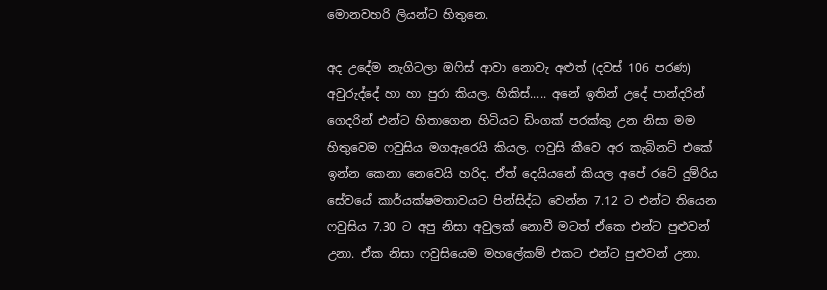මොනවහරි ලියන්ට හිතුනෙ.

අද උදේම නැගිටලා ඔෆිස් ආවා නොවැ අළුත් (දවස් 106 පරණ) අවුරුද්දේ හා හා පුරා කියල. හිකිස්..... අනේ ඉතින් උදේ පාන්දරින් ගෙදරින් එන්ට හිතාගෙන හිටියට ඩිංගක් පරක්කු උන නිසා මම හිතුවෙම ෆවුසිය මගඇරෙයි කියල. ෆවුසි කීවෙ අර කැබිනට් එකේ ඉන්න කෙනා නෙවෙයි හරිද. ඒත් දෙයියනේ කියල අපේ රටේ දුම්රිය සේවයේ කාර්යක්ෂමතාවයට පින්සිද්ධ වෙන්න 7.12 ට එන්ට තියෙන ෆවුසිය 7.30 ට අපු නිසා අවුලක් නොවී මටත් ඒකෙ එන්ට පුළුවන් උනා. ඒක නිසා ෆවුසියෙම මහලේකම් එකට එන්ට පුළුවන් උනා.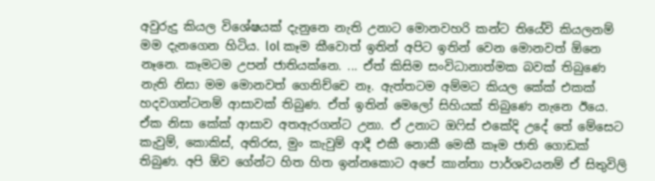අවුරුදු කියල විශේෂයක් දැනුනෙ නැති උනාට මොනවහරි කන්ට තියේවි කියලනම් මම දැනගෙන හිටිය. lol කෑම කීවොත් ඉතින් අපිට ඉතින් වෙන මොනවත් ඕනෙ නෑනෙ. කෑමටම උපන් ජාතියක්නෙ. ... ඒත් කිසිම සංවිධානාත්මක බවක් තිබුණෙ නැති නිසා මම මොනවත් ගෙනිච්චෙ නෑ. ඇත්තටම අම්මට කියල කේක් එකක් හදවගන්ටනම් ආසාවක් තිබුණ. ඒත් ඉතින් මෙලෝ සිහියක් තිබුණෙ නැනෙ ඊයෙ. ඒක නිසා කේක් ආසාව අතඇරගන්ට උනා. ඒ උනාට ඔෆිස් එකේදි උදේ තේ මේසෙට කැවුම්, කොකිස්, අතිරස, මුං කැවුම් ආදී එකී නොකී මෙකී කෑම ජාති ගොඩක් තිබුණ. අපි ඕව ගේන්ට හිත හිත ඉන්නකොට අපේ කාන්තා පාර්ශවයනම් ඒ සිතුවිලි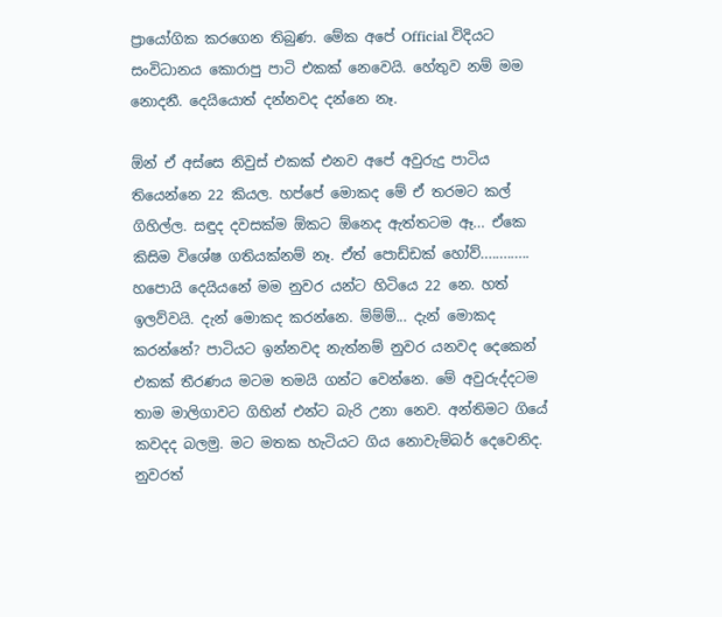ප්‍රායෝගික කරගෙන තිබුණ. මේක අපේ Official විදියට සංවිධානය කොරාපු පාටි එකක් නෙවෙයි. හේතුව නම් මම නොදනී. දෙයියොත් දන්නවද දන්නෙ නෑ.

ඕන් ඒ අස්සෙ නිවුස් එකක් එනව අපේ අවුරුදු පාටිය තියෙන්නෙ 22 කියල. හප්පේ මොකද මේ ඒ තරමට කල් ගිහිල්ල. සඳුද දවසක්ම ඕකට ඕනෙද ඇත්තටම ඈ... ඒකෙ කිසිම විශේෂ ගතියක්නම් නෑ. ඒත් පොඩ්ඩක් හෝව්............. හපොයි දෙයියනේ මම නුවර යන්ට හිටියෙ 22 නෙ. හත් ඉලව්වයි. දැන් මොකද කරන්නෙ. ම්ම්ම්... දැන් මොකද කරන්නේ? පාටියට ඉන්නවද නැත්නම් නුවර යනවද දෙකෙන් එකක් තීරණය මටම තමයි ගන්ට වෙන්නෙ. මේ අවුරුද්දටම තාම මාලිගාවට ගිහින් එන්ට බැරි උනා නෙව. අන්තිමට ගියේ කවදද බලමු. මට මතක හැටියට ගිය නොවැම්බර් දෙවෙනිද. නුවරත්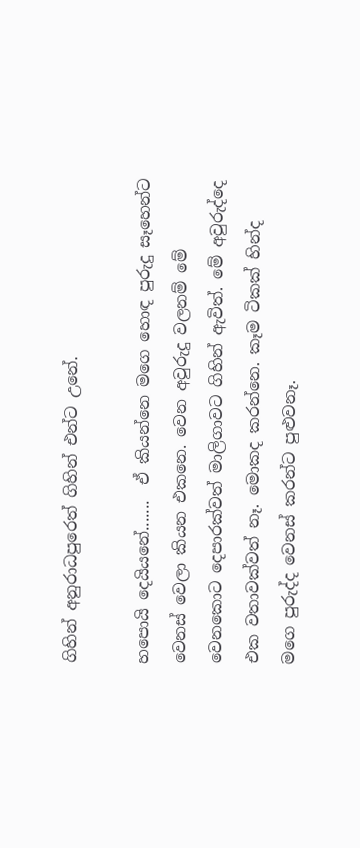ගිහින් අනුරාධපුරෙත් ගිහින් එන්ට උනේ.

හපොයි දෙයියනේ.......  ඒ කියන්නෙ මගෙ හොඳ පුරුදු සෑහෙන්ට වෙනස් වෙලා කියන එකනෙ. වෙන අවුරුදු වලනම් මේ වෙනකොට දෙපාරක්වත් මාලිගාවට ගිහින් ඇවිත්. මේ අවුරුද්දෙ එක වතාවක්වත් නෑ. මොකද කරන්නෙ. කෑම ටිකක් හින්ද මගෙ පුරුද්ද වෙනස් කරන්ට පුළුවනෑ.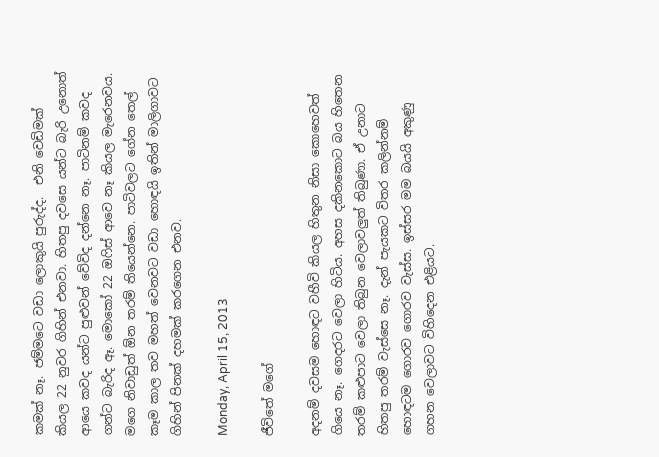කමක් නෑ. ජම්මටෙ වඩා ලොකුයි පුරුද්ද.  එනි වෙඩිමක් කියල 22 නුවර ගිහින් එනවා. හිතපු දවසෙ යන්ට බැරි උනොත් ආයෙ කවද යන්ට පුළුවන් වේවිද දන්නෙ නෑ. පාටිනම් කවද ගන්ට බැරිද ඈ. මොකෝ 22 ඔෆිස් ආවෙ නෑ කියල මැරෙනවය. මගෙ නිවාඩුත් ඕන තරම් තියෙන්නෙ. පාටිවලට ගේන තෙල් කෑම කාල තව මහත් වෙනවට වඩා හොඳයි ඉතින් මාලිගාවට ගිහින් පිනක් දහමක් කරගෙන එනව.

Monday, April 15, 2013

ජීවිතේ මගේ

අදනම් දවසම හොඳට වහීවි කියල හිතුන නිසා කොහෙවත් ගියෙ නෑ. ගෙදරට වෙලා හිටිය. අහස දකිනකොට බය හිතෙන තරම් කළුපාට වෙලා තිබුන වෙලාවලුත් තිබුණා. ඒ උනාට හිතපු තරම් වැස්සෙ නෑ. දැන් පැයකට විතර කලින්නම් හොඳටම ගොරව ගොරව වැස්ස. ඉස්සර මම බයයි අකුණු ගහන වෙලාවට විහිදෙන එළියට.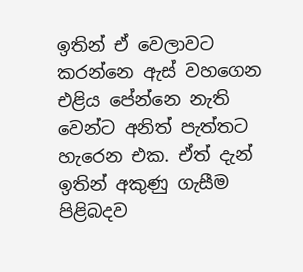ඉතින් ඒ වෙලාවට කරන්නෙ ඇස් වහගෙන එළිය පේන්නෙ නැති වෙන්ට අනිත් පැත්තට හැරෙන එක. ඒත් දැන් ඉතින් අකුණු ගැසීම පිළිබදව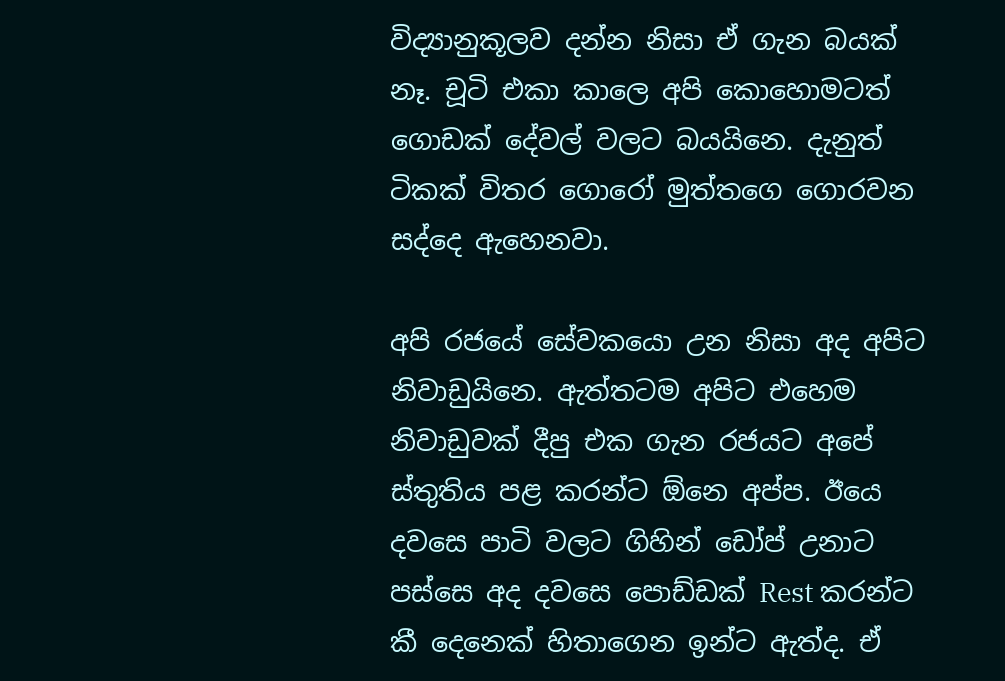විද්‍යානුකූලව දන්න නිසා ඒ ගැන බයක් නෑ. චූටි එකා කාලෙ අපි කොහොමටත් ගොඩක් දේවල් වලට බයයිනෙ. දැනුත් ටිකක් විතර ගොරෝ මුත්තගෙ ගොරවන සද්දෙ ඇහෙනවා.

අපි රජයේ සේවකයො උන නිසා අද අපිට නිවාඩුයිනෙ. ඇත්තටම අපිට එහෙම නිවාඩුවක් දීපු එක ගැන රජයට අපේ ස්තුතිය පළ කරන්ට ඕනෙ අප්ප. ඊයෙ දවසෙ පාටි වලට ගිහින් ඩෝප් උනාට පස්සෙ අද දවසෙ පොඩ්ඩක් Rest කරන්ට කී දෙනෙක් හිතාගෙන ඉන්ට ඇත්ද. ඒ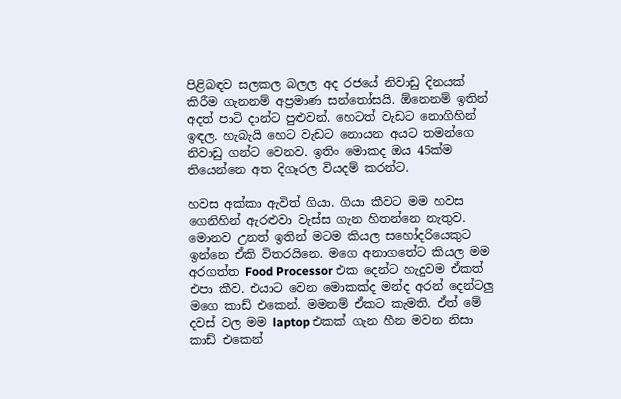පිළිබඳව සලකල බලල අද රජයේ නිවාඩු දිනයක් කිරීම ගැනනම් අප්‍රමාණ සන්තෝසයි. ඕනෙනම් ඉතින් අදත් පාටි දාන්ට පුළුවන්. හෙටත් වැඩට නොගිහින් ඉඳල. හැබැයි හෙට වැඩට නොයන අයට තමන්ගෙ නිවාඩු ගන්ට වෙනව. ඉතිං මොකද ඔය 45ක්ම තියෙන්නෙ අත දිගෑරල වියදම් කරන්ට.

හවස අක්කා ඇවිත් ගියා. ගියා කීවට මම හවස ගෙනිහින් ඇරළුවා වැස්ස ගැන හිතන්නෙ නැතුව. මොනව උනත් ඉතින් මටම කියල සහෝදරියෙකුට ඉන්නෙ ඒකි විතරයිනෙ. මගෙ අනාගතේට කියල මම අරගත්ත Food Processor එක ‍දෙන්ට හැදුවම ඒකත් එපා කීව. එයාට වෙන මොකක්ද මන්ද අරන් දෙන්ටලු මගෙ කාඩ් එකෙන්. මමනම් ඒකට කැමති. ඒත් මේ දවස් වල මම laptop එකක් ගැන හීන මවන නිසා කාඩ් එකෙන්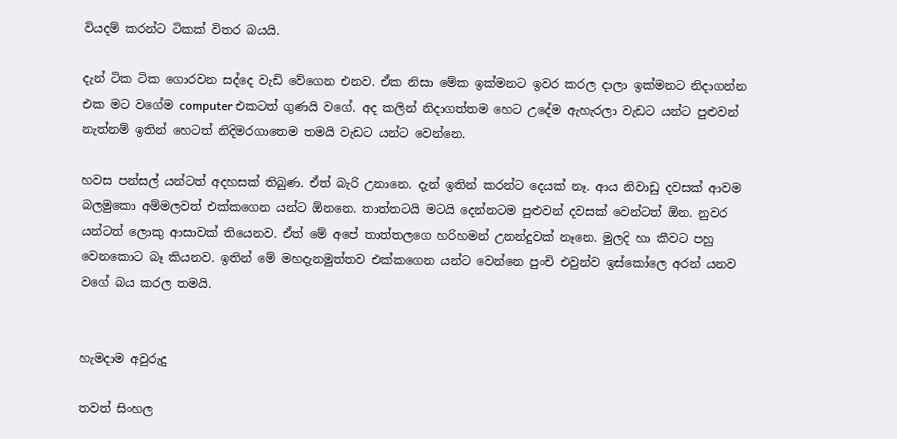වියදම් කරන්ට ටිකක් විතර බයයි.

දැන් ටික ටික ගොරවන සද්දෙ වැඩි වේගෙන එනව. ඒක නිසා මේක ඉක්මනට ඉවර කරල දාලා ඉක්මනට නිදාගන්න එක මට වගේම computer එකටත් ගුණයි වගේ. අද කලින් නිදාගත්තම හෙට උදේම ඇහැරලා වැඩට යන්ට පුළුවන් නැත්නම් ඉතින් හෙටත් නිදිමරගාතෙම තමයි වැඩට යන්ට වෙන්නෙ.

හවස පන්සල් යන්ටත් අදහසක් තිබුණ. ඒත් බැරි උනානෙ. දැන් ඉතින් කරන්ට දෙයක් නෑ. ආය නිවාඩු දවසක් ආවම බලමුකො අම්මලවත් එක්කගෙන යන්ට ඕනනෙ. තාත්තටයි මටයි දෙන්නටම පුළුවන් දවසක් වෙන්ටත් ඕන. නුවර යන්ටත් ලොකු ආසාවක් තියෙනව. ඒත් මේ අපේ තාත්තලගෙ හරිහමන් උනන්දුවක් නෑනෙ. මුලදි හා කීවට පහු වෙනකොට බෑ කියනව. ඉතින් මේ මහදැනමුත්තව එක්කගෙන යන්ට වෙන්නෙ පුංචි එවුන්ව ඉස්කෝලෙ අරන් යනව වගේ බය කරල තමයි.


හැමදාම අවුරුදු

තවත් සිංහල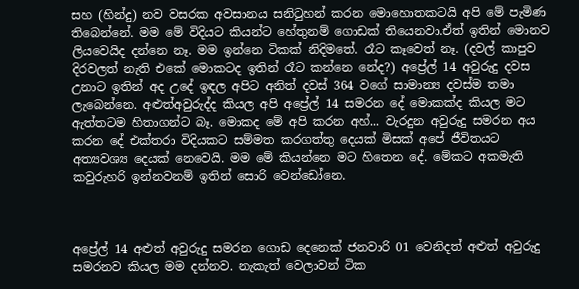සහ (හින්දු) නව වසරක අවසානය සනිටුහන් කරන මොහොතකටයි අපි මේ පැමිණ තිබෙන්නේ. මම මේ විදියට කියන්ට හේතුනම් ගොඩක් තියෙනවා.ඒත් ඉතින් මොනව ලියවෙයිද දන්නෙ නෑ. මම ඉන්නෙ ටිකක් නිදිමතේ. රෑට කෑවෙත් නෑ. (දවල් කාපුව දිරවලත් නැති එකේ මොකටද ඉතින් රෑට කන්නෙ නේද?) අප්‍රේල් 14 අවුරුදු දවස උනාට ඉතින් අද උදේ ඉඳල අපිට අනිත් දවස් 364 වගේ සාමාන්‍ය දවස්ම තමා ලැබෙන්නෙ. අළුත්අවුරුද්ද කියල අපි අප්‍රේල් 14 සමරන දේ මොකක්ද කියල මට ඇත්තටම හිතාගන්ට බෑ. මොකද මේ අපි කරන අහ්... වැරදුන අවුරුදු සමරන අය කරන දේ එක්තරා විදියකට සම්මත කරගත්තු දෙයක් මිසක් අපේ ජීවිතයට අත්‍යවශ්‍ය දෙයක් නෙවෙයි. මම මේ කියන්නෙ මට හිතෙන දේ. මේකට අකමැති කවුරුහරි ඉන්නවනම් ඉතින් සොරි වෙන්ඩෝනෙ.



අප්‍රේල් 14 අළුත් අවුරුදු සමරන ගොඩ දෙනෙක් ජනවාරි 01 වෙනිදත් අළුත් අවුරුදු සමරනව කියල මම දන්නව. නැකැත් වෙලාවන් ටික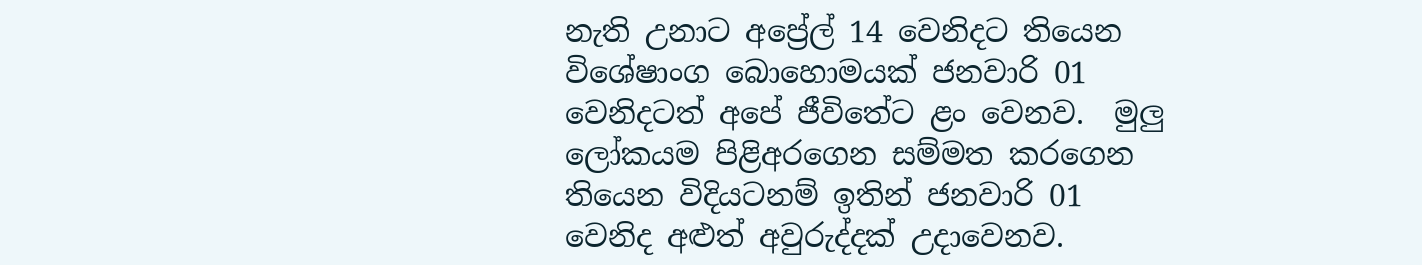නැති උනාට අප්‍රේල් 14 වෙනිදට තියෙන විශේෂාංග බොහොමයක් ජනවාරි 01 වෙනිදටත් අපේ ජීවිතේට ළං වෙනව.  මුලු ලෝකයම පිළිඅරගෙන සම්මත කරගෙන තියෙන විදියටනම් ඉතින් ජනවාරි 01 වෙනිද අළුත් අවුරුද්දක් උදාවෙනව.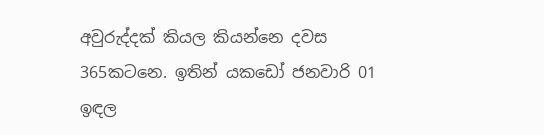අවුරුද්දක් කියල කියන්නෙ දවස 365කටනෙ. ඉතින් යකඩෝ ජනවාරි 01 ඉඳල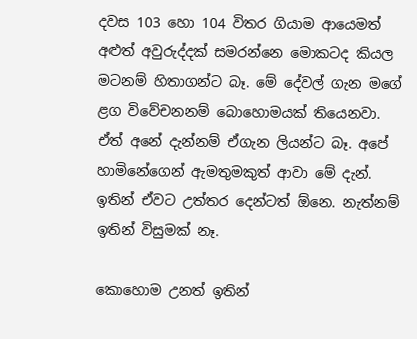දවස 103 හො 104 විතර ගියාම ආයෙමත් අළුත් අවුරුද්දක් සමරන්නෙ මොකටද කියල මටනම් හිතාගන්ට බෑ. මේ දේවල් ගැන මගේ ළග විවේචනනම් බොහොමයක් තියෙනවා.  ඒත් අනේ දැන්නම් ඒගැන ලියන්ට බෑ. අපේ හාමිනේගෙන් ඇමතුමකුත් ආවා මේ දැන්. ඉතින් ඒවට උත්තර දෙන්ටත් ඕනෙ. නැත්නම් ඉතින් විසුමක් නෑ.

කොහොම උනත් ඉතින්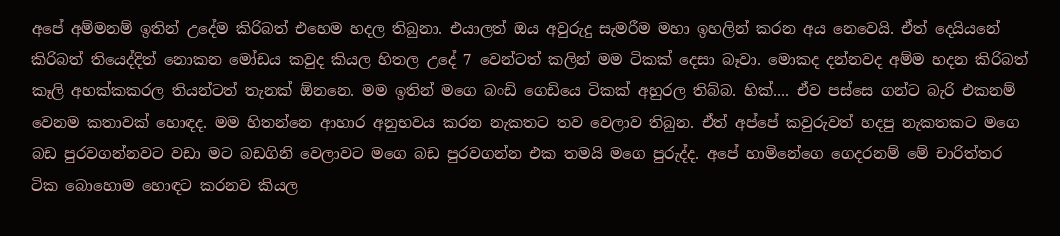අපේ අම්මනම් ඉතින් උදේම කිරිබත් එහෙම හදල තිබුනා. එයාලත් ඔය අවුරුදු සැමරීම මහා ඉහලින් කරන අය නෙවෙයි. ඒත් දෙයියනේ කිරිබත් තියෙද්දිත් නොකන මෝඩය කවුද කියල හිතල උදේ 7 වෙන්ටත් කලින් මම ටිකක් දෙසා බෑවා. මොකද දන්නවද අම්ම හදන කිරිබත් කෑලි අහක්කකරල තියන්ටත් තැනක් ඕනනෙ. මම ඉතින් මගෙ බංඩි ගෙඩියෙ ටිකක් අහුරල තිබ්බ. හික්.... ඒව පස්සෙ ගන්ට බැරි එකනම් වෙනම කතාවක් හොඳද. මම හිතන්නෙ ආහාර අනුභවය කරන නැකතට තව වෙලාව තිබුන. ඒත් අප්පේ කවුරුවත් හදපු නැකතකට මගෙ බඩ පුරවගන්නවට වඩා මට බඩගිනි වෙලාවට මගෙ බඩ පුරවගන්න එක තමයි මගෙ පුරුද්ද. අපේ හාමිනේගෙ ගෙදරනම් මේ චාරිත්තර ටික බොහොම හොඳට කරනව කියල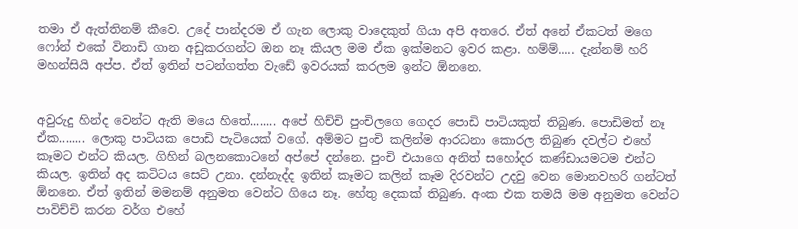තමා ඒ ඇත්තිනම් කීවෙ. උදේ පාන්දරම ඒ ගැන ලොකු වාදෙකුත් ගියා අපි අතරෙ. ඒත් අනේ ඒකටත් ‍මගෙ ෆෝන් එකේ විනාඩි ගාන අඩුකරගන්ට ඔන නෑ කියල මම ඒක ඉක්මනට ඉවර කළා. හම්ම්..... දැන්නම් හරි මහන්සියි අප්ප. ඒත් ඉතින් පටන්ගත්ත වැඩේ ඉවරයක් කරලම ඉන්ට ඕනනෙ.


අවුරුදු හින්ද වෙන්ට ඇති මයෙ හිතේ........ අපේ හිච්චි පුංචිලගෙ ගෙදර පොඩි පාටියකුත් තිබුණ. පොඩිමත් නෑ ඒක........ ලොකු පාටියක පොඩි පැටියෙක් වගේ. අම්මට පුංචි කලින්ම ආරධනා කොරල තිබුණ දවල්ට එහේ කෑමට එන්ට කියල. ගිහින් බලනකොටනේ අප්පේ දන්නෙ. පුංචි එයාගෙ අනිත් සහෝදර කණ්ඩායමටම එන්ට කියල. ඉතින් අද කටිටය සෙට් උනා. දන්නැද්ද ඉතින් කෑමට කලින් කෑම දිරවන්ට උදවු වෙන මොනවහරි ගන්ටත් ඕනනෙ. ඒත් ඉතින් මමනම් අනුමත වෙන්ට ගියෙ නෑ. හේතු දෙකක් තිබුණ. අංක එක තමයි මම අනුමත වෙන්ට පාවිච්චි කරන වර්ග එහේ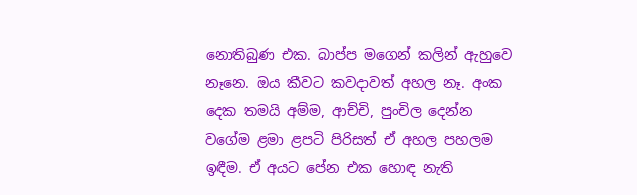නොතිබුණ එක. බාප්ප මගෙන් කලින් ඇහුවෙ නෑනෙ. ඔය කීවට කවදාවත් අහල නෑ. අංක දෙක තමයි අම්ම, ආච්චි, පුංචිල දෙන්න වගේම ළමා ළපටි පිරිසත් ඒ අහල පහලම ඉඳීම. ඒ අයට පේන එක හොඳ නැති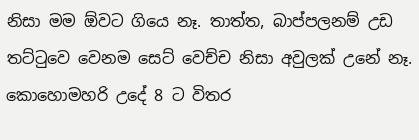නිසා මම ඕවට ගියෙ නෑ. තාත්ත, බාප්පලනම් උඩ තට්ටුවෙ වෙනම සෙට් වෙච්ච නිසා අවුලක් උනේ නෑ. කොහොමහරි උදේ 8 ට විතර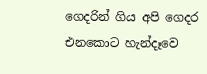ගෙදරින් ගිය අපි ගෙදර එනකොට හැන්දෑවෙ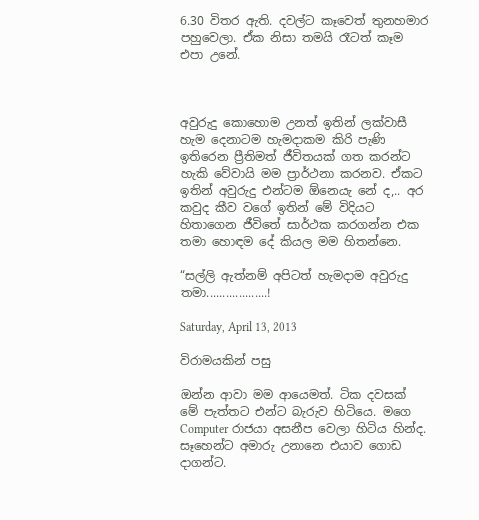6.30 විතර ඇති. දවල්ට කෑවෙත් තුනහමාර පහුවෙලා. ඒක නිසා තමයි රෑටත් කෑම එපා උනේ.



අවුරුදු කොහොම උනත් ඉතින් ලක්වාසී හැම දෙනාටම හැමදාකම කිරි පැණි ඉතිරෙන ප්‍රීතිමත් ජීවිතයක් ගත කරන්ට හැකි වේවායි මම ප්‍රාර්ථනා කරනව. ඒකට ඉතින් අවුරුදු එන්ටම ඕනෙයැ නේ ද,.. අර කවුද කීව වගේ ඉතින් මේ විදියට හිතාගෙන ජීවිතේ සාර්ථක කරගන්න එක තමා හොඳම දේ කියල මම හිතන්නෙ.

“සල්ලි ඇත්නම් අපිටත් හැමදාම අවුරුදු තමා...................!

Saturday, April 13, 2013

විරාමයකින් පසු

ඔන්න ආවා මම ආයෙමත්. ටික දවසක් මේ පැත්තට එන්ට බැරුව හිටියෙ. මගෙ Computer රාජයා අසනීප වෙලා හිටිය හින්ද. සෑහෙන්ට අමාරු උනානෙ එයාව ගොඩ දාගන්ට.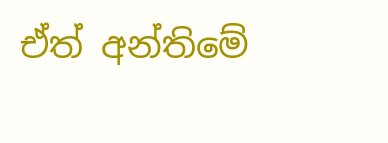ඒත් අන්තිමේ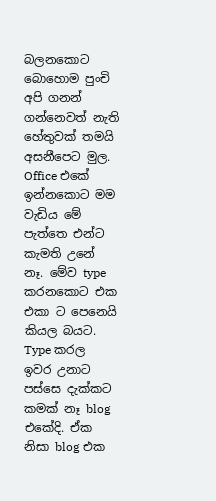බලනකොට බොහොම පුංචි අපි ගනන් ගන්නෙවත් නැති හේතුවක් තමයි අසනීපෙට මුල. Office එකේ ඉන්නකොට මම වැඩිය මේ පැත්තෙ එන්ට කැමති උනේ නෑ. මේව type කරනකොට එක එකා ට පෙනෙයි කියල බයට. Type කරල ඉවර උනාට පස්සෙ දැක්කට කමක් නෑ blog එකේදි. ඒක නිසා blog එක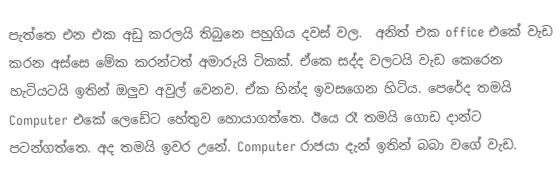පැත්තෙ එන එක අඩු කරලයි තිබුනෙ පහුගිය දවස් වල.  අනිත් එක office එකේ වැඩ කරන අස්සෙ මේක කරන්ටත් අමාරුයි ටිකක්. ඒකෙ සද්ද වලටයි වැඩ කෙරෙන හැටියටයි ඉතින් ඔලුව අවුල් වෙනව. ඒක හින්ද ඉවසගෙන හිටිය. පෙරේද තමයි Computer එකේ ලෙඩේට හේතුව හොයාගත්තෙ. ඊයෙ රෑ තමයි ගොඩ දාන්ට පටන්ගත්තෙ. අද තමයි ඉවර උනේ. Computer රාජයා දැන් ඉතින් බබා වගේ වැඩ.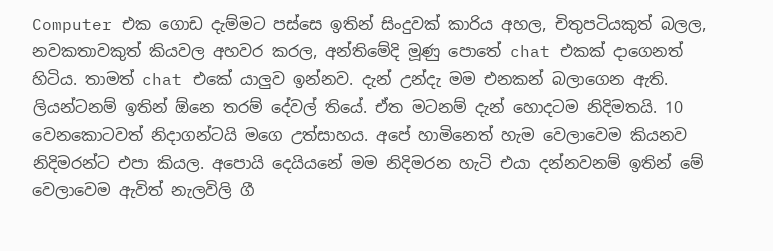Computer එක ගොඩ දැම්මට පස්සෙ ඉතින් සිංදුවක් කාරිය අහල, චිතුපටියකුත් බලල, නවකතාවකුත් කියවල අහවර කරල, අන්තිමේදි මූණු පොතේ chat එකක් දාගෙනත් හිටිය. තාමත් chat එකේ යාලුව ඉන්නව. දැන් උන්දැ මම එනකන් බලාගෙන ඇති. ලියන්ටනම් ඉතින් ඕනෙ තරම් දේවල් තියේ. ඒත මටනම් දැන් හොදටම නිදිමතයි. 10 වෙනකොටවත් නිදාගන්ටයි මගෙ උත්සාහය. අපේ හාමිනෙත් හැම වෙලාවෙම කියනව නිදිමරන්ට එපා කියල. අපොයි දෙයියනේ මම නිදිමරන හැටි එයා දන්නවනම් ඉතින් මේ වෙලාවෙම ඇවිත් නැලවිලි ගී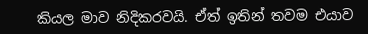කියල මාව නිදිකරවයි. ඒත් ඉතින් තවම එයාව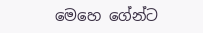මෙහෙ ගේන්ට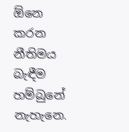ඕනෙ කරන නීතිමය බැඳීම හම්බුනේ නැහැනෙ.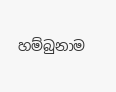හම්බුනාම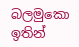බලමුකො ඉතින්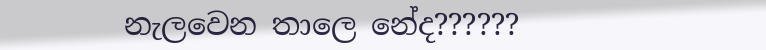නැලවෙන තාලෙ නේද??????